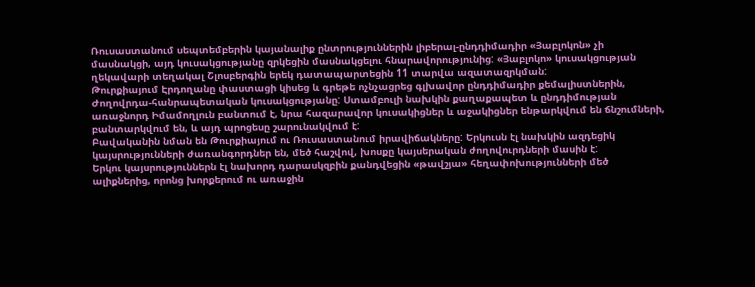Ռուսաստանում սեպտեմբերին կայանալիք ընտրություններին լիբերալ-ընդդիմադիր «Յաբլոկոն» չի մասնակցի, այդ կուսակցությանը զրկեցին մասնակցելու հնարավորությունից: «Յաբլոկո» կուսակցության ղեկավարի տեղակալ Շլոսբերգին երեկ դատապարտեցին 11 տարվա ազատազրկման:
Թուրքիայում Էրդողանը փաստացի կիսեց և գրեթե ոչնչացրեց գլխավոր ընդդիմադիր քեմալիստներին, Ժողովրդա-հանրապետական կուսակցությանը: Ստամբուլի նախկին քաղաքապետ և ընդդիմության առաջնորդ Իմամողլուն բանտում է, նրա հազարավոր կուսակիցներ և աջակիցներ ենթարկվում են ճնշումների, բանտարկվում են, և այդ պրոցեսը շարունակվում է:
Բավականին նման են Թուրքիայում ու Ռուսաստանում իրավիճակները: Երկուսն էլ նախկին ազդեցիկ կայսրությունների ժառանգորդներ են, մեծ հաշվով, խոսքը կայսերական ժողովուրդների մասին է:
Երկու կայսրություններն էլ նախորդ դարասկզբին քանդվեցին «թավշյա» հեղափոխությունների մեծ ալիքներից, որոնց խորքերում ու առաջին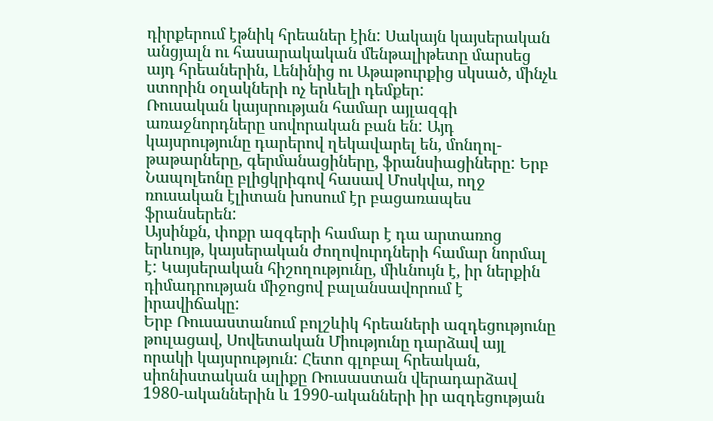դիրքերում էթնիկ հրեաներ էին: Սակայն կայսերական անցյալն ու հասարակական մենթալիթետը մարսեց այդ հրեաներին, Լենինից ու Աթաթուրքից սկսած, մինչև ստորին օղակների ոչ երևելի դեմքեր:
Ռուսական կայսրության համար այլազգի առաջնորդները սովորական բան են: Այդ կայսրությունը դարերով ղեկավարել են, մոնղոլ-թաթարները, գերմանացիները, ֆրանսիացիները: Երբ Նապոլեոնը բլիցկրիգով հասավ Մոսկվա, ողջ ռուսական էլիտան խոսում էր բացառապես ֆրանսերեն:
Այսինքն, փոքր ազգերի համար է դա արտառոց երևույթ, կայսերական ժողովուրդների համար նորմալ է: Կայսերական հիշողությունը, միևնույն է, իր ներքին դիմադրության միջոցով բալանսավորում է իրավիճակը:
Երբ Ռուսաստանում բոլշևիկ հրեաների ազդեցությունը թուլացավ, Սովետական Միությունը դարձավ այլ որակի կայսրություն: Հետո գլոբալ հրեական, սիոնիստական ալիքը Ռուսաստան վերադարձավ 1980-ականներին և 1990-ականների իր ազդեցության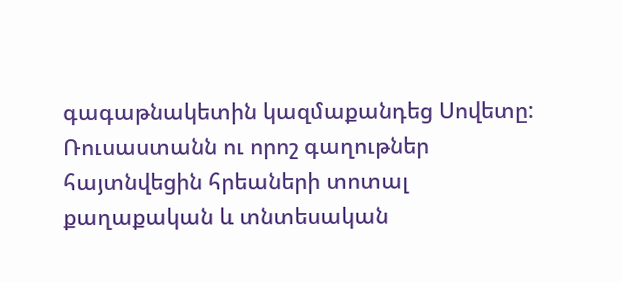գագաթնակետին կազմաքանդեց Սովետը:
Ռուսաստանն ու որոշ գաղութներ հայտնվեցին հրեաների տոտալ քաղաքական և տնտեսական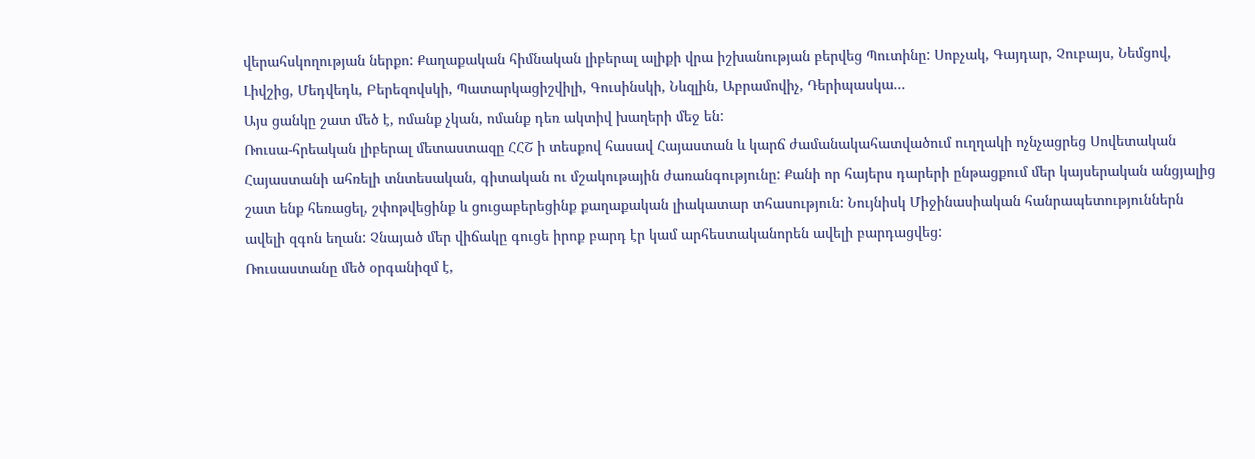վերահսկողության ներքո: Քաղաքական հիմնական լիբերալ ալիքի վրա իշխանության բերվեց Պուտինը: Սոբչակ, Գայդար, Չուբայս, Նեմցով, Լիվշից, Մեդվեդև, Բերեզովսկի, Պատարկացիշվիլի, Գուսինսկի, Նևզլին, Աբրամովիչ, Դերիպասկա...
Այս ցանկը շատ մեծ է, ոմանք չկան, ոմանք դեռ ակտիվ խաղերի մեջ են:
Ռուսա-հրեական լիբերալ մետաստազը ՀՀՇ ի տեսքով հասավ Հայաստան և կարճ ժամանակահատվածում ուղղակի ոչնչացրեց Սովետական Հայաստանի ահռելի տնտեսական, գիտական ու մշակութային ժառանգությունը: Քանի որ հայերս դարերի ընթացքում մեր կայսերական անցյալից շատ ենք հեռացել, շփոթվեցինք և ցուցաբերեցինք քաղաքական լիակատար տհասություն: Նույնիսկ Միջինասիական հանրապետություններն ավելի զգոն եղան: Չնայած մեր վիճակը գուցե իրոք բարդ էր կամ արհեստականորեն ավելի բարդացվեց:
Ռուսաստանը մեծ օրգանիզմ է,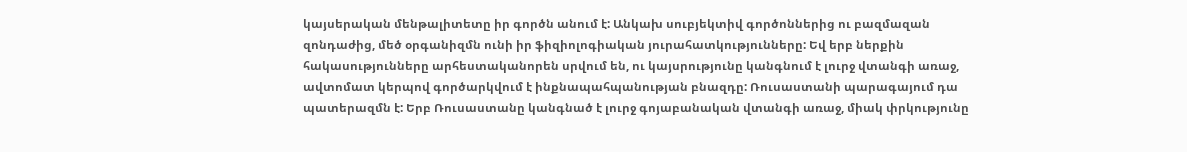կայսերական մենթալիտետը իր գործն անում է: Անկախ սուբյեկտիվ գործոններից ու բազմազան զոնդաժից, մեծ օրգանիզմն ունի իր ֆիզիոլոգիական յուրահատկությունները: Եվ երբ ներքին հակասությունները արհեստականորեն սրվում են, ու կայսրությունը կանգնում է լուրջ վտանգի առաջ, ավտոմատ կերպով գործարկվում է ինքնապահպանության բնազդը: Ռուսաստանի պարագայում դա պատերազմն է: Երբ Ռուսաստանը կանգնած է լուրջ գոյաբանական վտանգի առաջ, միակ փրկությունը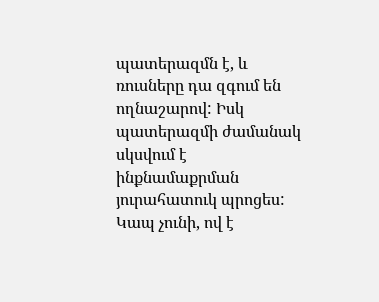պատերազմն է, և ռուսները դա զգում են ողնաշարով: Իսկ պատերազմի ժամանակ սկսվում է ինքնամաքրման յուրահատուկ պրոցես: Կապ չունի, ով է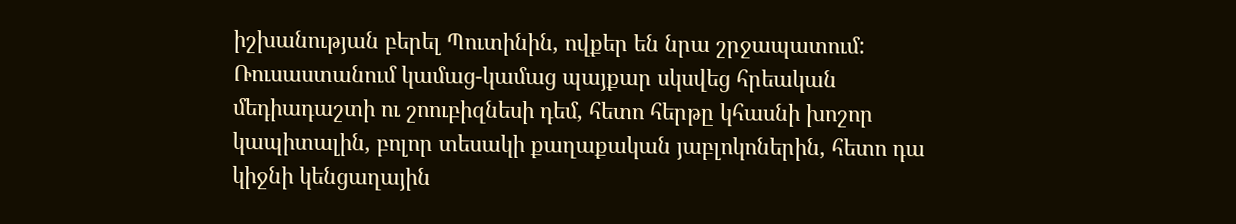իշխանության բերել Պուտինին, ովքեր են նրա շրջապատում: Ռուսաստանում կամաց-կամաց պայքար սկսվեց հրեական մեդիադաշտի ու շոուբիզնեսի դեմ, հետո հերթը կհասնի խոշոր կապիտալին, բոլոր տեսակի քաղաքական յաբլոկոներին, հետո դա կիջնի կենցաղային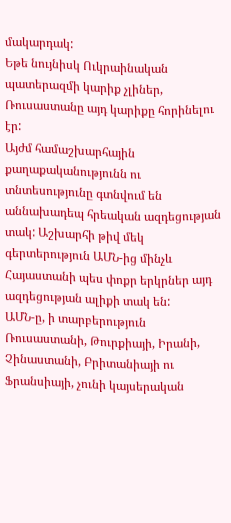մակարդակ:
Եթե նույնիսկ Ուկրաինական պատերազմի կարիք չլիներ, Ռուսաստանը այդ կարիքը հորինելու էր:
Այժմ համաշխարհային քաղաքականությունն ու տնտեսությունը գտնվում են աննախադեպ հրեական ազդեցության տակ: Աշխարհի թիվ մեկ գերտերություն ԱՄՆ-ից մինչև Հայաստանի պես փոքր երկրներ այդ ազդեցության ալիքի տակ են:
ԱՄՆ-ը, ի տարբերություն Ռուսաստանի, Թուրքիայի, Իրանի, Չինաստանի, Բրիտանիայի ու Ֆրանսիայի, չունի կայսերական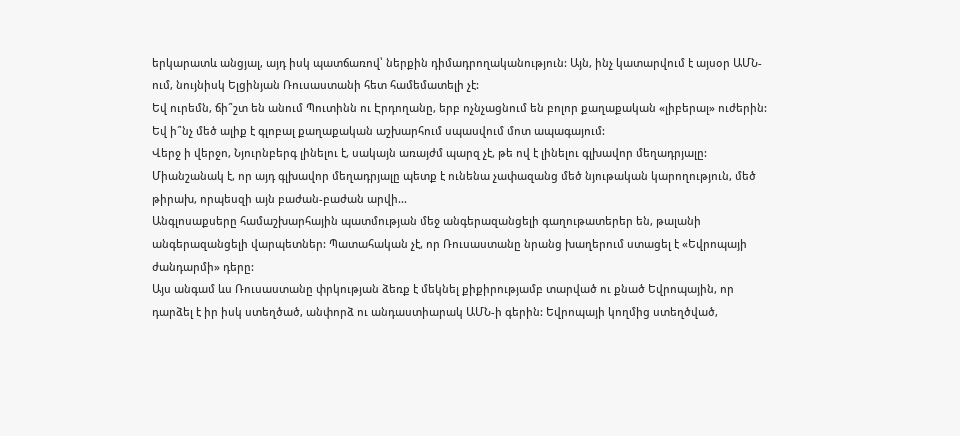երկարատև անցյալ, այդ իսկ պատճառով՝ ներքին դիմադրողականություն: Այն, ինչ կատարվում է այսօր ԱՄՆ-ում, նույնիսկ Ելցինյան Ռուսաստանի հետ համեմատելի չէ:
Եվ ուրեմն, ճի՞շտ են անում Պուտինն ու Էրդողանը, երբ ոչնչացնում են բոլոր քաղաքական «լիբերալ» ուժերին: Եվ ի՞նչ մեծ ալիք է գլոբալ քաղաքական աշխարհում սպասվում մոտ ապագայում:
Վերջ ի վերջո, Նյուրնբերգ լինելու է, սակայն առայժմ պարզ չէ, թե ով է լինելու գլխավոր մեղադրյալը:
Միանշանակ է, որ այդ գլխավոր մեղադրյալը պետք է ունենա չափազանց մեծ նյութական կարողություն, մեծ թիրախ, որպեսզի այն բաժան-բաժան արվի...
Անգլոսաքսերը համաշխարհային պատմության մեջ անգերազանցելի գաղութատերեր են, թալանի անգերազանցելի վարպետներ: Պատահական չէ, որ Ռուսաստանը նրանց խաղերում ստացել է «Եվրոպայի ժանդարմի» դերը:
Այս անգամ ևս Ռուսաստանը փրկության ձեռք է մեկնել քիքիրությամբ տարված ու քնած Եվրոպային, որ դարձել է իր իսկ ստեղծած, անփորձ ու անդաստիարակ ԱՄՆ-ի գերին: Եվրոպայի կողմից ստեղծված,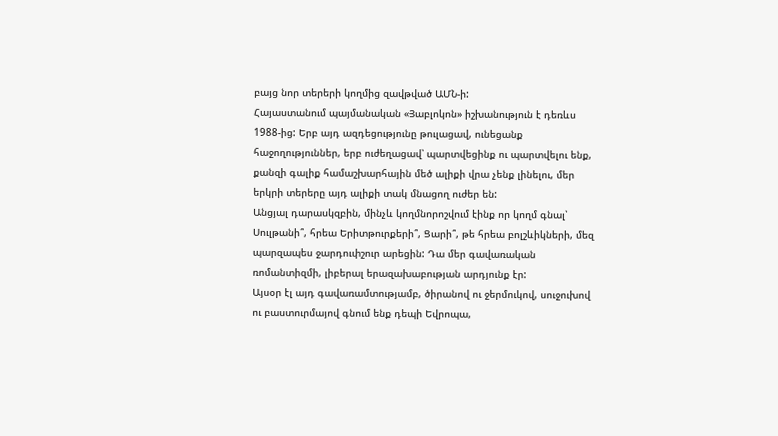բայց նոր տերերի կողմից զավթված ԱՄՆ-ի:
Հայաստանում պայմանական «Յաբլոկոն» իշխանություն է դեռևս 1988-ից: Երբ այդ ազդեցությունը թուլացավ, ունեցանք հաջողություններ, երբ ուժեղացավ՝ պարտվեցինք ու պարտվելու ենք, քանզի գալիք համաշխարհային մեծ ալիքի վրա չենք լինելու, մեր երկրի տերերը այդ ալիքի տակ մնացող ուժեր են:
Անցյալ դարասկզբին, մինչև կողմնորոշվում էինք որ կողմ գնալ՝ Սուլթանի՞, հրեա Երիտթուրքերի՞, Ցարի՞, թե հրեա բոլշևիկների, մեզ պարզապես ջարդուփշուր արեցին: Դա մեր գավառական ռոմանտիզմի, լիբերալ երազախաբության արդյունք էր:
Այսօր էլ այդ գավառամտությամբ, ծիրանով ու ջերմուկով, սուջուխով ու բաստուրմայով գնում ենք դեպի Եվրոպա,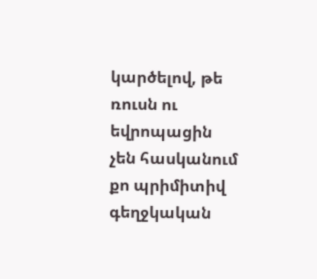կարծելով, թե ռուսն ու եվրոպացին չեն հասկանում քո պրիմիտիվ գեղջկական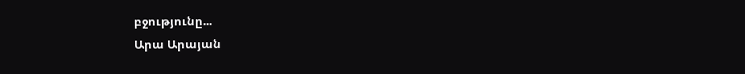բջությունը...
Արա Արայան